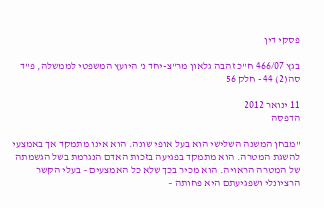פסקי דין

בגץ 466/07 ח"כ זהבה גלאון מר"צ-יחד נ' היועץ המשפטי לממשלה, פ"ד סה(2) 44 - חלק 56

11 ינואר 2012
הדפסה

"מבחן המשנה השלישי הוא בעל אופי שונה. הוא אינו מתמקד אך באמצעי להשגת המטרה. הוא מתמקד בפגיעה בזכות האדם הנגרמת בשל הגשמתה של המטרה הראויה. הוא מכיר בכך שלא כל האמצעים – בעלי הקשר הרציונלי ושפגיעתם היא פחותה –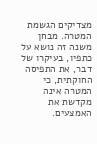מצדיקים הגשמת המטרה. מבחן משנה זה נושא על כתפיו, בעיקרו של דבר, את התפיסה החוקתית, כי המטרה אינה מקדשת את האמצעים.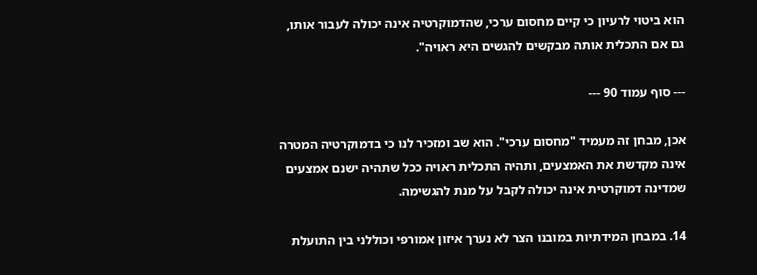הוא ביטוי לרעיון כי קיים מחסום ערכי, שהדמוקרטיה אינה יכולה לעבור אותו, גם אם התכלית אותה מבקשים להגשים היא ראויה".

--- סוף עמוד 90 ---

אכן, מבחן זה מעמיד "מחסום ערכי". הוא שב ומזכיר לנו כי בדמוקרטיה המטרה אינה מקדשת את האמצעים, ותהיה התכלית ראויה ככל שתהיה ישנם אמצעים שמדינה דמוקרטית אינה יכולה לקבל על מנת להגשימה.

14. במבחן המידתיות במובנו הצר לא נערך איזון אמורפי וכוללני בין התועלת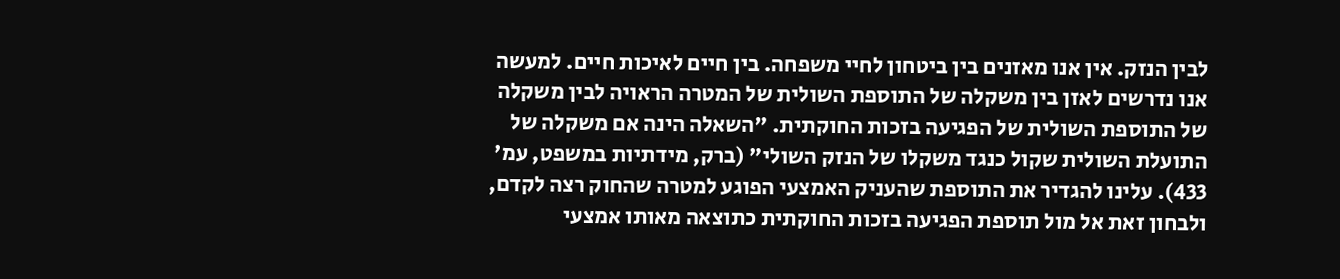לבין הנזק. אין אנו מאזנים בין ביטחון לחיי משפחה. בין חיים לאיכות חיים. למעשה אנו נדרשים לאזן בין משקלה של התוספת השולית של המטרה הראויה לבין משקלה של התוספת השולית של הפגיעה בזכות החוקתית. "השאלה הינה אם משקלה של התועלת השולית שקול כנגד משקלו של הנזק השולי" (ברק, מידתיות במשפט, עמ' 433). עלינו להגדיר את התוספת שהעניק האמצעי הפוגע למטרה שהחוק רצה לקדם, ולבחון זאת אל מול תוספת הפגיעה בזכות החוקתית כתוצאה מאותו אמצעי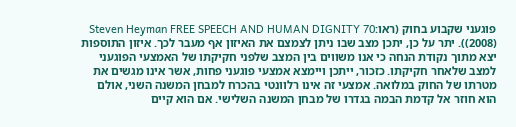פוגעני שקבוע בחוק (ראו:Steven Heyman FREE SPEECH AND HUMAN DIGNITY 70 (2008)). יתר על כן, יתכן מצב שבו ניתן לצמצם את האיזון אף מעבר לכך. איזון התוספות יצא מתוך נקודת הנחה כי אנו משווים בין המצב שלפני חקיקתו של האמצעי הפוגעני למצב שלאחר חקיקתו. כזכור, ייתכן ויימצא אמצעי פוגעני פחות, אשר אינו מגשים את מטרתו של החוק במלואה. אמצעי זה אינו רלוונטי בהכרח למבחן המשנה השני, אולם הוא חוזר אל קדמת הבמה בגדרו של מבחן המשנה השלישי. אם הוא קיים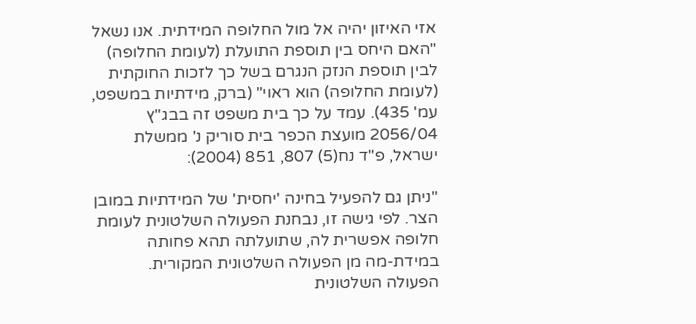אזי האיזון יהיה אל מול החלופה המידתית. אנו נשאל "האם היחס בין תוספת התועלת (לעומת החלופה) לבין תוספת הנזק הנגרם בשל כך לזכות החוקתית (לעומת החלופה) הוא ראוי" (ברק, מידתיות במשפט, עמ' 435). עמד על כך בית משפט זה בבג"ץ 2056/04 מועצת הכפר בית סוריק נ' ממשלת ישראל, פ"ד נח(5) 807, 851 (2004):

"ניתן גם להפעיל בחינה 'יחסית' של המידתיות במובן הצר. לפי גישה זו, נבחנת הפעולה השלטונית לעומת חלופה אפשרית לה, שתועלתה תהא פחותה במידת-מה מן הפעולה השלטונית המקורית. הפעולה השלטונית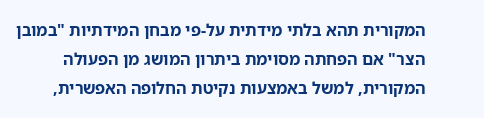המקורית תהא בלתי מידתית על-פי מבחן המידתיות "במובן הצר" אם הפחתה מסוימת ביתרון המושג מן הפעולה המקורית, למשל באמצעות נקיטת החלופה האפשרית,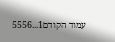עמוד הקודם1...5556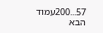57...200עמוד הבא